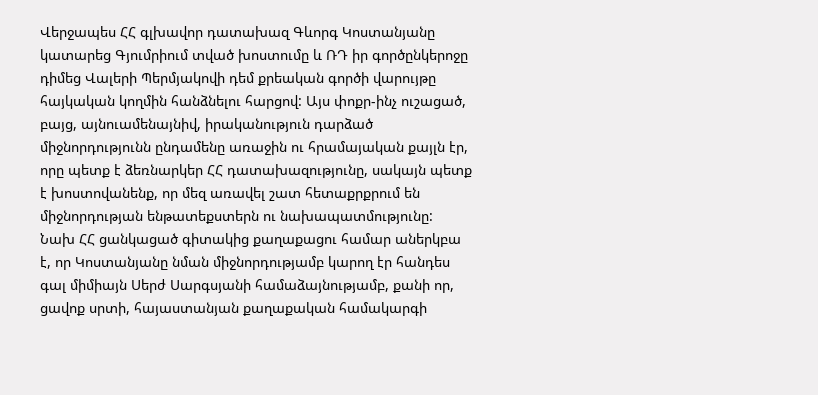Վերջապես ՀՀ գլխավոր դատախազ Գևորգ Կոստանյանը կատարեց Գյումրիում տված խոստումը և ՌԴ իր գործընկերոջը դիմեց Վալերի Պերմյակովի դեմ քրեական գործի վարույթը հայկական կողմին հանձնելու հարցով: Այս փոքր-ինչ ուշացած, բայց, այնուամենայնիվ, իրականություն դարձած միջնորդությունն ընդամենը առաջին ու հրամայական քայլն էր, որը պետք է ձեռնարկեր ՀՀ դատախազությունը, սակայն պետք է խոստովանենք, որ մեզ առավել շատ հետաքրքրում են միջնորդության ենթատեքստերն ու նախապատմությունը:
Նախ ՀՀ ցանկացած գիտակից քաղաքացու համար աներկբա է, որ Կոստանյանը նման միջնորդությամբ կարող էր հանդես գալ միմիայն Սերժ Սարգսյանի համաձայնությամբ, քանի որ, ցավոք սրտի, հայաստանյան քաղաքական համակարգի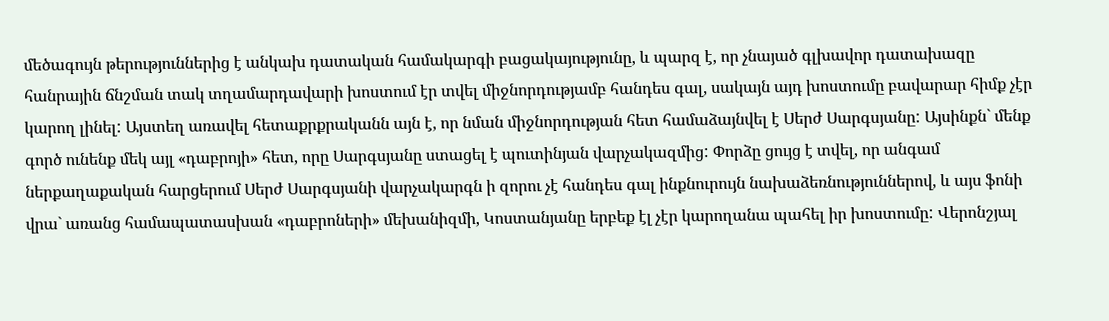մեծագույն թերություններից է անկախ դատական համակարգի բացակայությունը, և պարզ է, որ չնայած գլխավոր դատախազը հանրային ճնշման տակ տղամարդավարի խոստում էր տվել միջնորդությամբ հանդես գալ, սակայն այդ խոստումը բավարար հիմք չէր կարող լինել: Այստեղ առավել հետաքրքրականն այն է, որ նման միջնորդության հետ համաձայնվել է Սերժ Սարգսյանը: Այսինքն` մենք գործ ունենք մեկ այլ «դաբրոյի» հետ, որը Սարգսյանը ստացել է պուտինյան վարչակազմից: Փորձը ցույց է տվել, որ անգամ ներքաղաքական հարցերում Սերժ Սարգսյանի վարչակարգն ի զորու չէ հանդես գալ ինքնուրույն նախաձեռնություններով, և այս ֆոնի վրա` առանց համապատասխան «դաբրոների» մեխանիզմի, Կոստանյանը երբեք էլ չէր կարողանա պահել իր խոստումը: Վերոնշյալ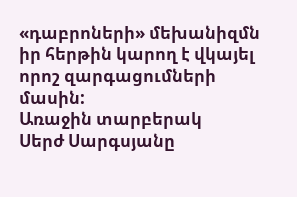«դաբրոների» մեխանիզմն իր հերթին կարող է վկայել որոշ զարգացումների մասին:
Առաջին տարբերակ
Սերժ Սարգսյանը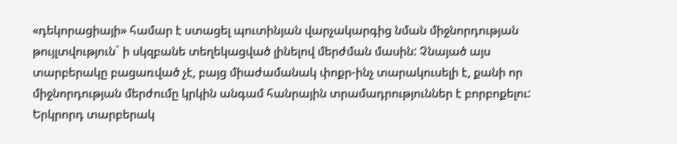«դեկորացիայի» համար է ստացել պուտինյան վարչակարգից նման միջնորդության թույլտվություն` ի սկզբանե տեղեկացված լինելով մերժման մասին: Չնայած այս տարբերակը բացառված չէ, բայց միաժամանակ փոքր-ինչ տարակուսելի է, քանի որ միջնորդության մերժումը կրկին անգամ հանրային տրամադրություններ է բորբոքելու:
Երկրորդ տարբերակ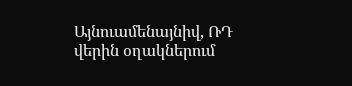Այնուամենայնիվ, ՌԴ վերին օղակներում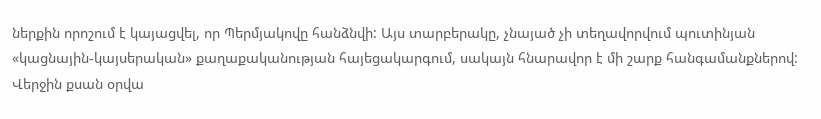ներքին որոշում է կայացվել, որ Պերմյակովը հանձնվի: Այս տարբերակը, չնայած չի տեղավորվում պուտինյան «կացնային-կայսերական» քաղաքականության հայեցակարգում, սակայն հնարավոր է մի շարք հանգամանքներով:
Վերջին քսան օրվա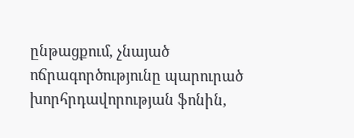ընթացքում, չնայած ոճրագործությունը պարուրած խորհրդավորության ֆոնին,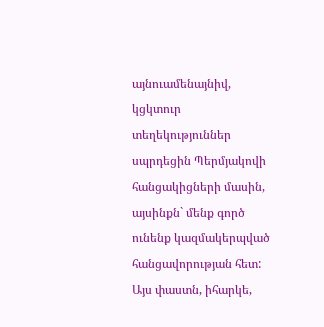այնուամենայնիվ, կցկտուր տեղեկություններ սպրդեցին Պերմյակովի հանցակիցների մասին, այսինքն` մենք գործ ունենք կազմակերպված հանցավորության հետ: Այս փաստն, իհարկե,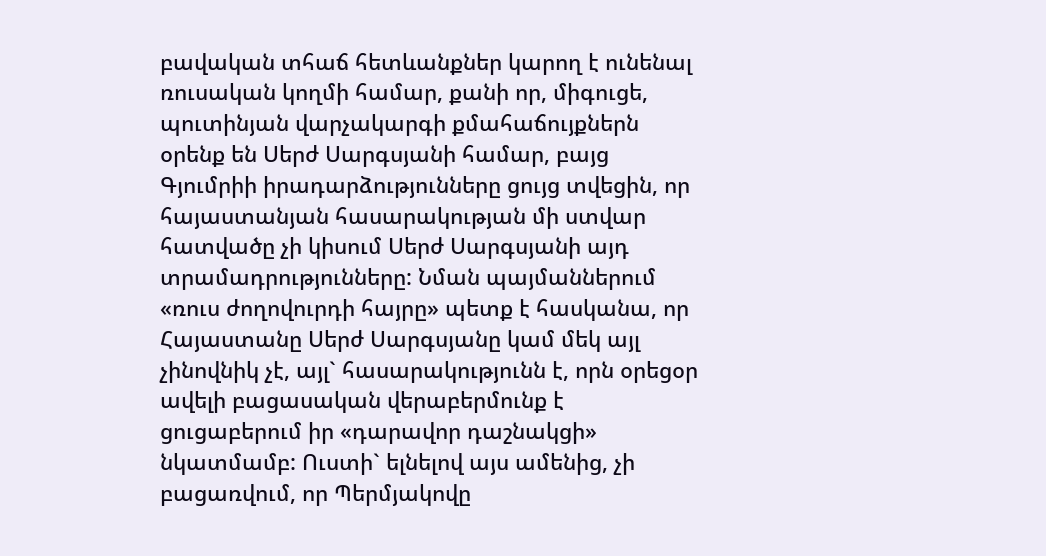բավական տհաճ հետևանքներ կարող է ունենալ ռուսական կողմի համար, քանի որ, միգուցե, պուտինյան վարչակարգի քմահաճույքներն օրենք են Սերժ Սարգսյանի համար, բայց Գյումրիի իրադարձությունները ցույց տվեցին, որ հայաստանյան հասարակության մի ստվար հատվածը չի կիսում Սերժ Սարգսյանի այդ տրամադրությունները: Նման պայմաններում «ռուս ժողովուրդի հայրը» պետք է հասկանա, որ Հայաստանը Սերժ Սարգսյանը կամ մեկ այլ չինովնիկ չէ, այլ` հասարակությունն է, որն օրեցօր ավելի բացասական վերաբերմունք է ցուցաբերում իր «դարավոր դաշնակցի» նկատմամբ: Ուստի` ելնելով այս ամենից, չի բացառվում, որ Պերմյակովը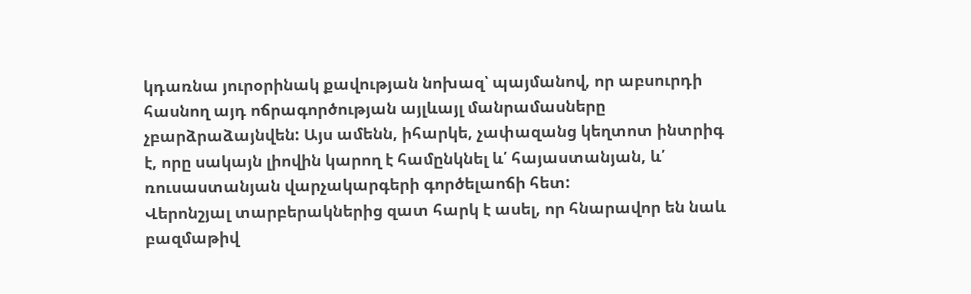կդառնա յուրօրինակ քավության նոխազ՝ պայմանով, որ աբսուրդի հասնող այդ ոճրագործության այլևայլ մանրամասները չբարձրաձայնվեն: Այս ամենն, իհարկե, չափազանց կեղտոտ ինտրիգ է, որը սակայն լիովին կարող է համընկնել և՛ հայաստանյան, և՛ ռուսաստանյան վարչակարգերի գործելաոճի հետ:
Վերոնշյալ տարբերակներից զատ հարկ է ասել, որ հնարավոր են նաև բազմաթիվ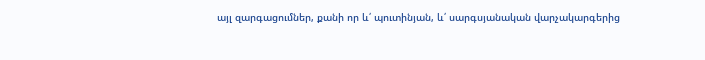այլ զարգացումներ, քանի որ և՛ պուտինյան, և՛ սարգսյանական վարչակարգերից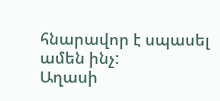հնարավոր է սպասել ամեն ինչ:
Աղասի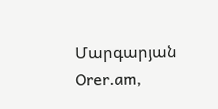Մարգարյան Orer.am,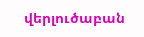վերլուծաբան